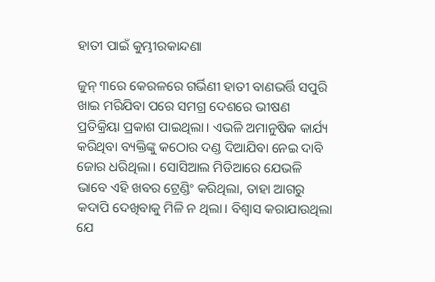ହାତୀ ପାଇଁ କୁମ୍ଭୀରକାନ୍ଦଣା

ଜୁନ୍‌ ୩ରେ କେରଳରେ ଗର୍ଭିଣୀ ହାତୀ ବାଣଭର୍ତ୍ତି ସପୁରି ଖାଇ ମରିଯିବା ପରେ ସମଗ୍ର ଦେଶରେ ଭୀଷଣ ପ୍ରତିକ୍ରିୟା ପ୍ରକାଶ ପାଇଥିଲା। ଏଭଳି ଅମାନୁଷିକ କାର୍ଯ୍ୟ କରିଥିବା ବ୍ୟକ୍ତିଙ୍କୁ କଠୋର ଦଣ୍ଡ ଦିଆଯିବା ନେଇ ଦାବି ଜୋର ଧରିଥିଲା। ସୋସିଆଲ ମିଡିଆରେ ଯେଭଳି ଭାବେ ଏହି ଖବର ଟ୍ରେଣ୍ଡିଂ କରିଥିଲା, ତାହା ଆଗରୁ କଦାପି ଦେଖିବାକୁ ମିଳି ନ ଥିଲା। ବିଶ୍ୱାସ କରାଯାଉଥିଲା ଯେ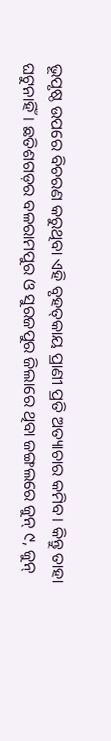ଭୂପୃଷ୍ଠ ଉପରେ ବିଚରଣ କରୁଥିବା ଏହି ବୃହତ୍‌କାୟ ପ୍ରାଣୀ ପ୍ରତି ଅତ୍ୟାଚାର କମିବ। କିନ୍ତୁ ତାହା ଘଟୁନାହିଁ। ଛତିଶଗଡ଼ର ବଳରାମପୁର ଓ ସୁରଜପୁର ଜିଲାରେ ଥିବା ଜଙ୍ଗଲରେ ଜୁନ୍‌ ୯, ଜୁନ୍‌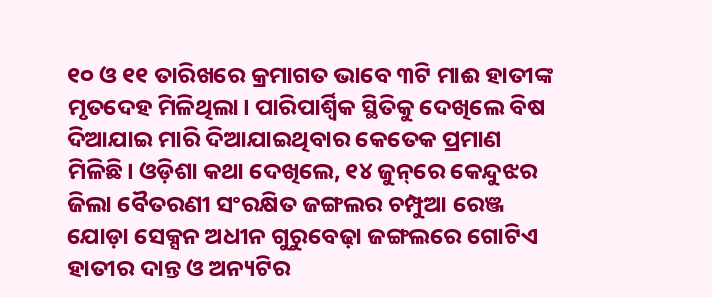୧୦ ଓ ୧୧ ତାରିଖରେ କ୍ରମାଗତ ଭାବେ ୩ଟି ମାଈ ହାତୀଙ୍କ ମୃତଦେହ ମିଳିଥିଲା। ପାରିପାର୍ଶ୍ୱିକ ସ୍ଥିତିକୁ ଦେଖିଲେ ବିଷ ଦିଆଯାଇ ମାରି ଦିଆଯାଇଥିବାର କେତେକ ପ୍ରମାଣ ମିଳିଛି। ଓଡ଼ିଶା କଥା ଦେଖିଲେ, ୧୪ ଜୁନ୍‌ରେ କେନ୍ଦୁଝର ଜିଲା ବୈତରଣୀ ସଂରକ୍ଷିତ ଜଙ୍ଗଲର ଚମ୍ପୁଆ ରେଞ୍ଜ ଯୋଡ଼ା ସେକ୍ସନ ଅଧୀନ ଗୁରୁବେଢ଼ା ଜଙ୍ଗଲରେ ଗୋଟିଏ ହାତୀର ଦାନ୍ତ ଓ ଅନ୍ୟଟିର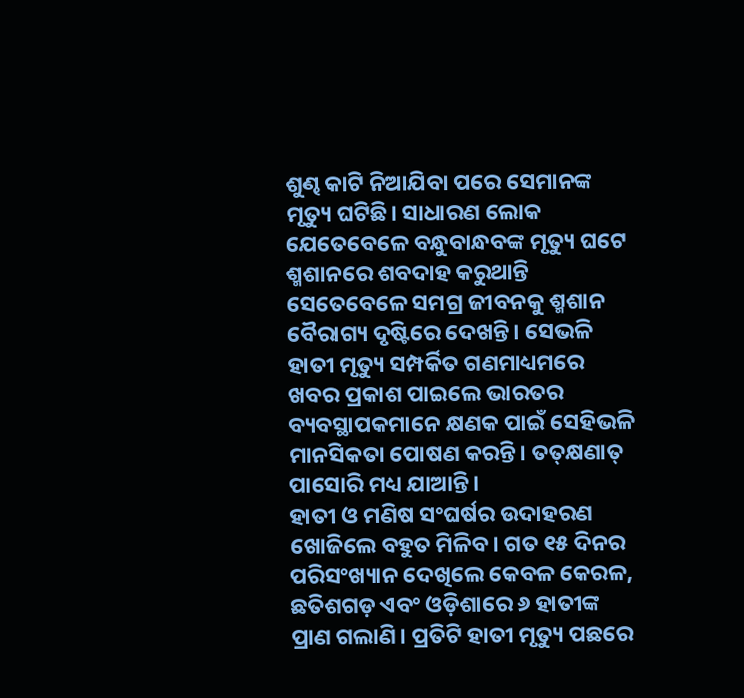ଶୁଣ୍ଢ କାଟି ନିଆଯିବା ପରେ ସେମାନଙ୍କ ମୃତ୍ୟୁ ଘଟିଛି। ସାଧାରଣ ଲୋକ ଯେତେବେଳେ ବନ୍ଧୁବାନ୍ଧବଙ୍କ ମୃତ୍ୟୁ ଘଟେ ଶ୍ମଶାନରେ ଶବଦାହ କରୁଥାନ୍ତି ସେତେବେଳେ ସମଗ୍ର ଜୀବନକୁ ଶ୍ମଶାନ ବୈରାଗ୍ୟ ଦୃଷ୍ଟିରେ ଦେଖନ୍ତି। ସେଭଳି ହାତୀ ମୃତ୍ୟୁ ସମ୍ପର୍କିତ ଗଣମାଧ୍ୟମରେ ଖବର ପ୍ରକାଶ ପାଇଲେ ଭାରତର ବ୍ୟବସ୍ଥାପକମାନେ କ୍ଷଣକ ପାଇଁ ସେହିଭଳି ମାନସିକତା ପୋଷଣ କରନ୍ତି। ତତ୍‌କ୍ଷଣାତ୍‌ ପାସୋରି ମଧ୍ୟ ଯାଆନ୍ତି।
ହାତୀ ଓ ମଣିଷ ସଂଘର୍ଷର ଉଦାହରଣ ଖୋଜିଲେ ବହୁତ ମିଳିବ। ଗତ ୧୫ ଦିନର ପରିସଂଖ୍ୟାନ ଦେଖିଲେ କେବଳ କେରଳ, ଛତିଶଗଡ଼ ଏବଂ ଓଡ଼ିଶାରେ ୬ ହାତୀଙ୍କ ପ୍ରାଣ ଗଲାଣି। ପ୍ରତିଟି ହାତୀ ମୃତ୍ୟୁ ପଛରେ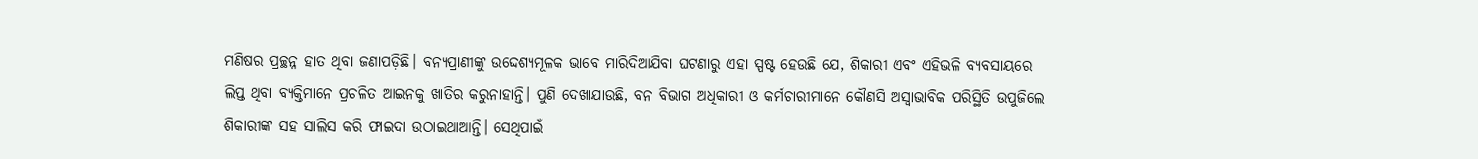ମଣିଷର ପ୍ରଚ୍ଛନ୍ନ ହାତ ଥିବା ଜଣାପଡ଼ିଛି। ବନ୍ୟପ୍ରାଣୀଙ୍କୁ ଉଦ୍ଦେଶ୍ୟମୂଳକ ଭାବେ ମାରିଦିଆଯିବା ଘଟଣାରୁ ଏହା ସ୍ପଷ୍ଟ ହେଉଛି ଯେ, ଶିକାରୀ ଏବଂ ଏହିଭଳି ବ୍ୟବସାୟରେ ଲିପ୍ତ ଥିବା ବ୍ୟକ୍ତିମାନେ ପ୍ରଚଳିତ ଆଇନକୁ ଖାତିର କରୁନାହାନ୍ତି। ପୁଣି ଦେଖାଯାଉଛି, ବନ ବିଭାଗ ଅଧିକାରୀ ଓ କର୍ମଚାରୀମାନେ କୌଣସି ଅସ୍ବାଭାବିକ ପରିସ୍ଥିତି ଉପୁଜିଲେ ଶିକାରୀଙ୍କ ସହ ସାଲିସ କରି ଫାଇଦା ଉଠାଇଥାଆନ୍ତି। ସେଥିପାଇଁ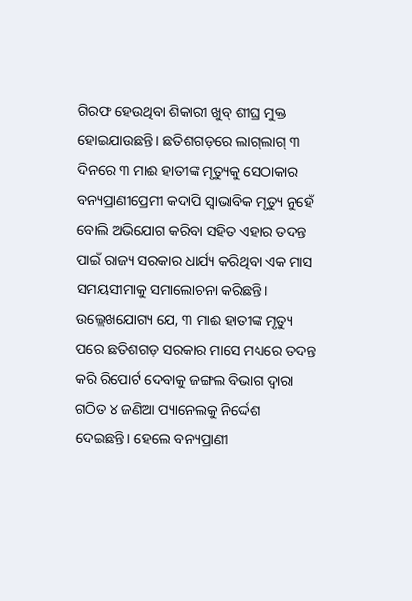ଗିରଫ ହେଉଥିବା ଶିକାରୀ ଖୁବ୍‌ ଶୀଘ୍ର ମୁକ୍ତ ହୋଇଯାଉଛନ୍ତି। ଛତିଶଗଡ଼ରେ ଲାଗ୍‌ଲାଗ୍‌ ୩ ଦିନରେ ୩ ମାଈ ହାତୀଙ୍କ ମୃତ୍ୟୁକୁ ସେଠାକାର ବନ୍ୟପ୍ରାଣୀପ୍ରେମୀ କଦାପି ସ୍ବାଭାବିକ ମୃତ୍ୟୁ ନୁହେଁ ବୋଲି ଅଭିଯୋଗ କରିବା ସହିତ ଏହାର ତଦନ୍ତ ପାଇଁ ରାଜ୍ୟ ସରକାର ଧାର୍ଯ୍ୟ କରିଥିବା ଏକ ମାସ ସମୟସୀମାକୁ ସମାଲୋଚନା କରିଛନ୍ତି। ଉଲ୍ଲେଖଯୋଗ୍ୟ ଯେ, ୩ ମାଈ ହାତୀଙ୍କ ମୃତ୍ୟୁ ପରେ ଛତିଶଗଡ଼ ସରକାର ମାସେ ମଧ୍ୟରେ ତଦନ୍ତ କରି ରିପୋର୍ଟ ଦେବାକୁ ଜଙ୍ଗଲ ବିଭାଗ ଦ୍ୱାରା ଗଠିତ ୪ ଜଣିଆ ପ୍ୟାନେଲକୁ ନିର୍ଦ୍ଦେଶ ଦେଇଛନ୍ତି। ହେଲେ ବନ୍ୟପ୍ରାଣୀ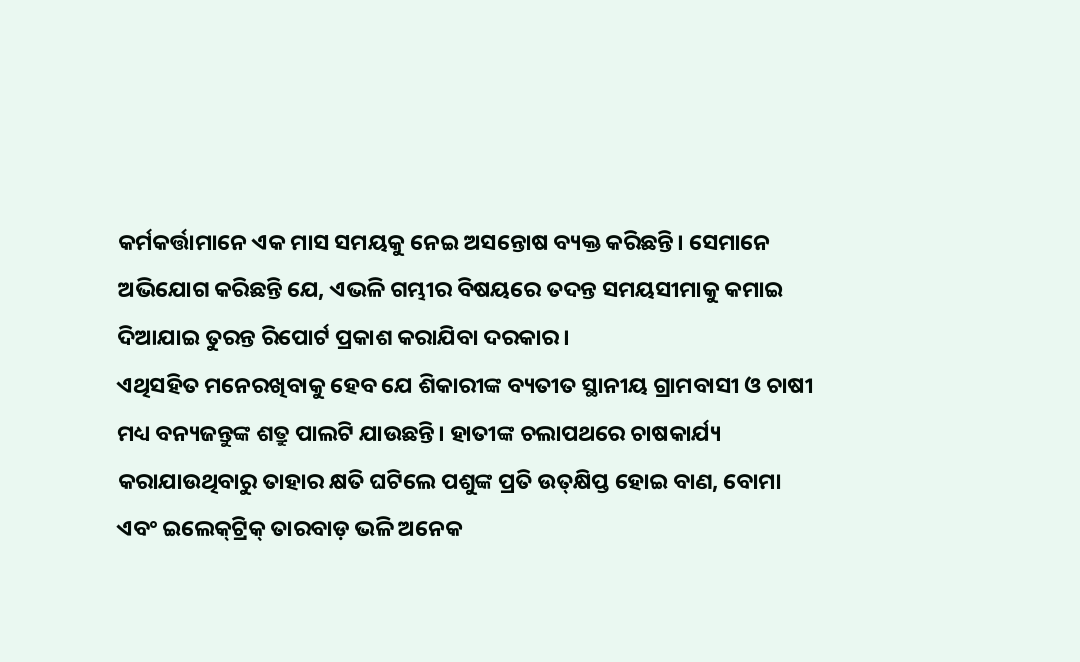କର୍ମକର୍ତ୍ତାମାନେ ଏକ ମାସ ସମୟକୁ ନେଇ ଅସନ୍ତୋଷ ବ୍ୟକ୍ତ କରିଛନ୍ତି। ସେମାନେ ଅଭିଯୋଗ କରିଛନ୍ତି ଯେ, ଏଭଳି ଗମ୍ଭୀର ବିଷୟରେ ତଦନ୍ତ ସମୟସୀମାକୁ କମାଇ ଦିଆଯାଇ ତୁରନ୍ତ ରିପୋର୍ଟ ପ୍ରକାଶ କରାଯିବା ଦରକାର।
ଏଥିସହିତ ମନେରଖିବାକୁ ହେବ ଯେ ଶିକାରୀଙ୍କ ବ୍ୟତୀତ ସ୍ଥାନୀୟ ଗ୍ରାମବାସୀ ଓ ଚାଷୀ ମଧ୍ୟ ବନ୍ୟଜନ୍ତୁଙ୍କ ଶତ୍ରୁ ପାଲଟି ଯାଉଛନ୍ତି। ହାତୀଙ୍କ ଚଲାପଥରେ ଚାଷକାର୍ଯ୍ୟ କରାଯାଉଥିବାରୁ ତାହାର କ୍ଷତି ଘଟିଲେ ପଶୁଙ୍କ ପ୍ରତି ଉତ୍‌କ୍ଷିପ୍ତ ହୋଇ ବାଣ, ବୋମା ଏବଂ ଇଲେକ୍‌ଟ୍ରିକ୍‌ ତାରବାଡ଼ ଭଳି ଅନେକ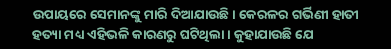ଉପାୟରେ ସେମାନଙ୍କୁ ମାରି ଦିଆଯାଉଛି। କେରଳର ଗର୍ଭିଣୀ ହାତୀ ହତ୍ୟା ମଧ୍ୟ ଏହିଭଳି କାରଣରୁ ଘଟିଥିଲା। କୁହାଯାଉଛି ଯେ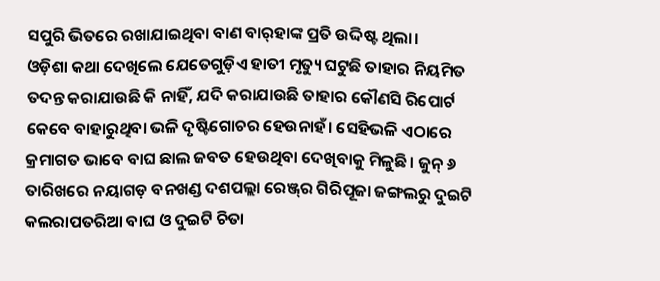ସପୁରି ଭିତରେ ରଖାଯାଇଥିବା ବାଣ ବାର୍‌ହାଙ୍କ ପ୍ରତି ଉଦ୍ଦିଷ୍ଟ ଥିଲା।
ଓଡ଼ିଶା କଥା ଦେଖିଲେ ଯେତେଗୁଡ଼ିଏ ହାତୀ ମୃତ୍ୟୁ ଘଟୁଛି ତାହାର ନିୟମିତ ତଦନ୍ତ କରାଯାଉଛି କି ନାହିଁ, ଯଦି କରାଯାଉଛି ତାହାର କୌଣସି ରିପୋର୍ଟ କେବେ ବାହାରୁଥିବା ଭଳି ଦୃଷ୍ଟିଗୋଚର ହେଉନାହଁ। ସେହିଭଳି ଏଠାରେ କ୍ରମାଗତ ଭାବେ ବାଘ ଛାଲ ଜବତ ହେଉଥିବା ଦେଖିବାକୁ ମିଳୁଛି। ଜୁନ୍‌ ୬ ତାରିଖରେ ନୟାଗଡ଼ ବନଖଣ୍ଡ ଦଶପଲ୍ଲା ରେଞ୍ଜ୍‌ର ଗିରିପୂଜା ଜଙ୍ଗଲରୁ ଦୁଇଟି କଲରାପତରିଆ ବାଘ ଓ ଦୁଇଟି ଚିତା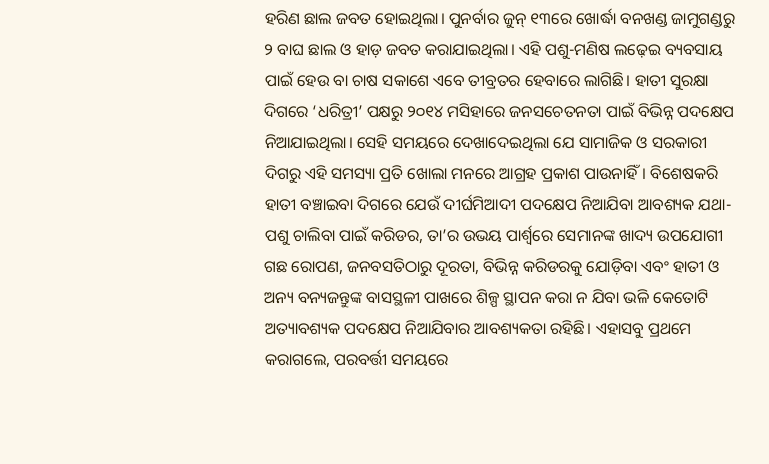ହରିଣ ଛାଲ ଜବତ ହୋଇଥିଲା। ପୁନର୍ବାର ଜୁନ୍‌ ୧୩ରେ ଖୋର୍ଦ୍ଧା ବନଖଣ୍ଡ ଜାମୁଗଣ୍ଡରୁ ୨ ବାଘ ଛାଲ ଓ ହାଡ଼ ଜବତ କରାଯାଇଥିଲା। ଏହି ପଶୁ-ମଣିଷ ଲଢ଼େଇ ବ୍ୟବସାୟ ପାଇଁ ହେଉ ବା ଚାଷ ସକାଶେ ଏବେ ତୀବ୍ରତର ହେବାରେ ଲାଗିଛି। ହାତୀ ସୁରକ୍ଷା ଦିଗରେ ‘ଧରିତ୍ରୀ’ ପକ୍ଷରୁ ୨୦୧୪ ମସିହାରେ ଜନସଚେତନତା ପାଇଁ ବିଭିନ୍ନ ପଦକ୍ଷେପ ନିଆଯାଇଥିଲା। ସେହି ସମୟରେ ଦେଖାଦେଇଥିଲା ଯେ ସାମାଜିକ ଓ ସରକାରୀ ଦିଗରୁ ଏହି ସମସ୍ୟା ପ୍ରତି ଖୋଲା ମନରେ ଆଗ୍ରହ ପ୍ରକାଶ ପାଉନାହିଁ। ବିଶେଷକରି ହାତୀ ବଞ୍ଚାଇବା ଦିଗରେ ଯେଉଁ ଦୀର୍ଘମିଆଦୀ ପଦକ୍ଷେପ ନିଆଯିବା ଆବଶ୍ୟକ ଯଥା- ପଶୁ ଚାଲିବା ପାଇଁ କରିଡର, ତା’ର ଉଭୟ ପାର୍ଶ୍ୱରେ ସେମାନଙ୍କ ଖାଦ୍ୟ ଉପଯୋଗୀ ଗଛ ରୋପଣ, ଜନବସତିଠାରୁ ଦୂରତା, ବିଭିନ୍ନ କରିଡରକୁ ଯୋଡ଼ିବା ଏବଂ ହାତୀ ଓ ଅନ୍ୟ ବନ୍ୟଜନ୍ତୁଙ୍କ ବାସସ୍ଥଳୀ ପାଖରେ ଶିଳ୍ପ ସ୍ଥାପନ କରା ନ ଯିବା ଭଳି କେତୋଟି ଅତ୍ୟାବଶ୍ୟକ ପଦକ୍ଷେପ ନିଆଯିବାର ଆବଶ୍ୟକତା ରହିଛି। ଏହାସବୁ ପ୍ରଥମେ କରାଗଲେ, ପରବର୍ତ୍ତୀ ସମୟରେ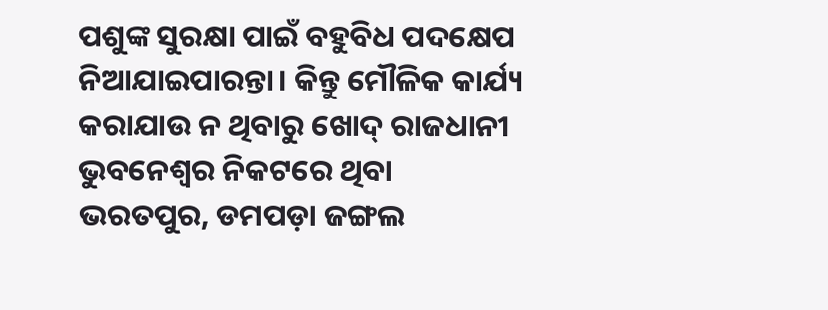ପଶୁଙ୍କ ସୁରକ୍ଷା ପାଇଁ ବହୁବିଧ ପଦକ୍ଷେପ ନିଆଯାଇପାରନ୍ତା। କିନ୍ତୁ ମୌଳିକ କାର୍ଯ୍ୟ କରାଯାଉ ନ ଥିବାରୁ ଖୋଦ୍‌ ରାଜଧାନୀ ଭୁବନେଶ୍ୱର ନିକଟରେ ଥିବା ଭରତପୁର, ଡମପଡ଼ା ଜଙ୍ଗଲ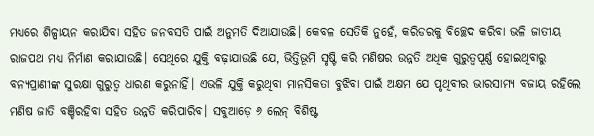ମଧ୍ୟରେ ଶିଳ୍ପାୟନ କରାଯିବା ସହିତ ଜନବସତି ପାଇଁ ଅନୁମତି ଦିଆଯାଉଛି। କେବଳ ସେତିକି ନୁହେଁ, କରିଡରକୁ ବିଚ୍ଛେଦ କରିବା ଭଳି ଜାତୀୟ ରାଜପଥ ମଧ୍ୟ ନିର୍ମାଣ କରାଯାଉଛି। ସେଥିରେ ଯୁକ୍ତି ବଢ଼ାଯାଉଛି ଯେ, ଭିତ୍ତିଭୂମି ସୃଷ୍ଟି କରି ମଣିଷର ଉନ୍ନତି ଅଧିକ ଗୁରୁତ୍ୱପୂର୍ଣ୍ଣ ହୋଇଥିବାରୁ ବନ୍ୟପ୍ରାଣୀଙ୍କ ସୁରକ୍ଷା ଗୁରୁତ୍ୱ ଧାରଣ କରୁନାହିଁ। ଏଭଳି ଯୁକ୍ତି କରୁଥିବା ମାନସିକତା ବୁଝିବା ପାଇଁ ଅକ୍ଷମ ଯେ ପୃଥିବୀର ଭାରସାମ୍ୟ ବଜାୟ ରହିଲେ ମଣିଷ ଜାତି ବଞ୍ଚିରହିବା ସହିତ ଉନ୍ନତି କରିପାରିବ। ସବୁଆଡ଼େ ୬ ଲେନ୍‌ ବିଶିଷ୍ଟ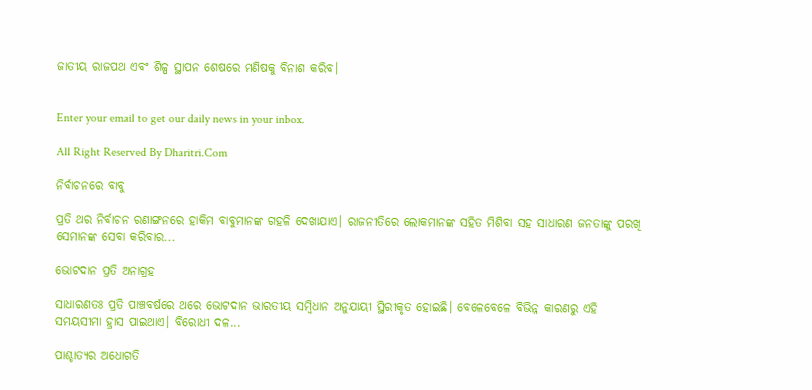ଜାତୀୟ ରାଜପଥ ଏବଂ ଶିଳ୍ପ ସ୍ଥାପନ ଶେଷରେ ମଣିଷକୁ ବିନାଶ କରିବ।


Enter your email to get our daily news in your inbox.

All Right Reserved By Dharitri.Com

ନିର୍ବାଚନରେ ବାବୁ

ପ୍ରତି ଥର ନିର୍ବାଚନ ରଣାଙ୍ଗନରେ ହାକିମ ବାବୁମାନଙ୍କ ଗହଳି ଦେଖାଯାଏ। ରାଜନୀତିରେ ଲୋକମାନଙ୍କ ସହିତ ମିଶିବା ସହ ସାଧାରଣ ଜନତାଙ୍କୁ ପରଖି ସେମାନଙ୍କ ସେବା କରିବାର...

ଭୋଟଦାନ ପ୍ରତି ଅନାଗ୍ରହ

ସାଧାରଣତଃ ପ୍ରତି ପାଞ୍ଚବର୍ଷରେ ଥରେ ଭୋଟଦାନ ଭାରତୀୟ ସମ୍ବିଧାନ ଅନୁଯାୟୀ ସ୍ଥିରୀକୃତ ହୋଇଛି। ବେଳେବେଳେ ବିଭିନ୍ନ କାରଣରୁ ଏହି ସମୟସୀମା ହ୍ରାସ ପାଇଥାଏ। ବିରୋଧୀ ଦଳ...

ପାଶ୍ଚାତ୍ୟର ଅଧୋଗତି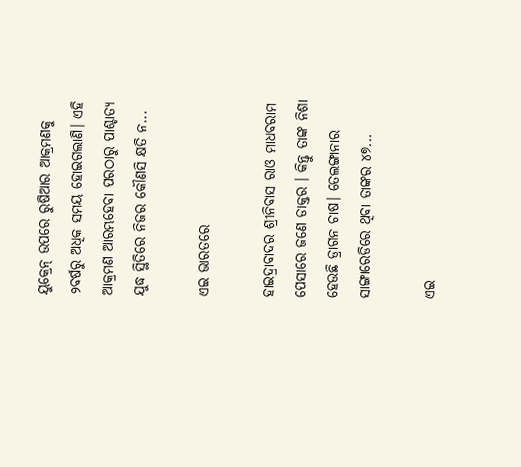ୟୁକ୍ରେନ୍‌ ଉପରେ ରୁଷିଆର ଆକ୍ରମଣକୁ ୨ବର୍ଷରୁ ଅଧିକ ସମୟ ହୋଇଗଲାଣି। ଏହି ଆକ୍ରମଣ ଆରମ୍ଭହେବା ପରଠାରୁ ପାଶ୍ଚାତ୍ୟ ଯୁଦ୍ଧ ସ୍ଥିତିରେ ନିଜର କୌଣସି କ୍ଷତି ନ...

ଏଇ ଭାରତରେ

ହାଇଦ୍ରାବାଦର ଶ୍ରୀନିବାସ ରାଓ ମାଧବରାମ ପେସାରେ ଜଣେ ଡାକ୍ତର । କିନ୍ତୁ ତାଙ୍କ ନିଶା ହେଉଛି ଡ୍ରାଗନ ଚାଷ। ତେଲଙ୍ଗାନାର ସାଙ୍ଗାରେଡିରେ ଥିବା ତାଙ୍କର ୪୭...

ଏଇ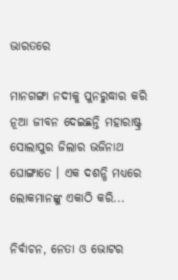ଭାରତରେ

ମାନଗଙ୍ଗା ନଦୀକୁ ପୁନରୁଦ୍ଧାର କରି ନୂଆ ଜୀବନ ଦେଇଛନ୍ତି ମହାରାଷ୍ଟ୍ର ସୋଲାପୁର ଜିଲାର ଭଜିନାଥ ଘୋଙ୍ଗାଡେ । ଏକ ଦଶନ୍ଧି ମଧ୍ୟରେ ଲୋକମାନଙ୍କୁ ଏକାଠି କରି...

ନିର୍ବାଚନ, ନେତା ଓ ଭୋଟର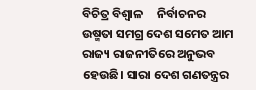ବିଚିତ୍ର ବିଶ୍ୱାଳ     ନିର୍ବାଚନର ଉଷ୍ମତା ସମଗ୍ର ଦେଶ ସମେତ ଆମ ରାଜ୍ୟ ରାଜନୀତିରେ ଅନୁଭବ ହେଉଛି। ସାରା ଦେଶ ଗଣତନ୍ତ୍ରର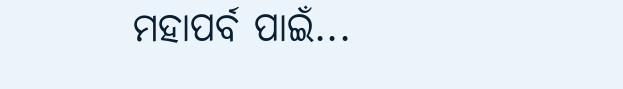ମହାପର୍ବ ପାଇଁ...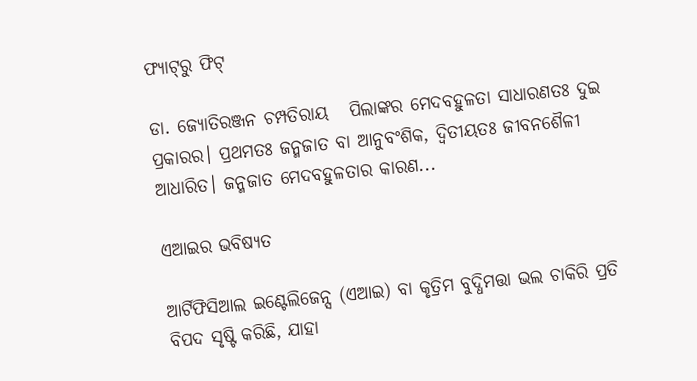ଫ୍ୟାଟ୍‌ରୁ ଫିଟ୍‌

ଡା. ଜ୍ୟୋତିରଞ୍ଜନ ଚମ୍ପତିରାୟ   ପିଲାଙ୍କର ମେଦବହୁଳତା ସାଧାରଣତଃ ଦୁଇ ପ୍ରକାରର। ପ୍ରଥମତଃ ଜନ୍ମଜାତ ବା ଆନୁବଂଶିକ, ଦ୍ୱିତୀୟତଃ ଜୀବନଶୈଳୀ ଆଧାରିତ। ଜନ୍ମଜାତ ମେଦବହୁଳତାର କାରଣ...

ଏଆଇର ଭବିଷ୍ୟତ

ଆର୍ଟିଫିସିଆଲ ଇଣ୍ଟେଲିଜେନ୍ସ (ଏଆଇ) ବା କୃତ୍ରିମ ବୁଦ୍ଧିମତ୍ତା ଭଲ ଚାକିରି ପ୍ରତି ବିପଦ ସୃଷ୍ଟି କରିଛି, ଯାହା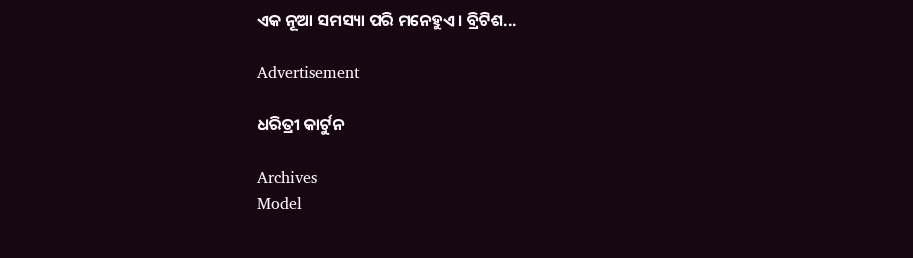ଏକ ନୂଆ ସମସ୍ୟା ପରି ମନେହୁଏ। ବ୍ରିଟିଶ...

Advertisement

ଧରିତ୍ରୀ କାର୍ଟୁନ

Archives
Model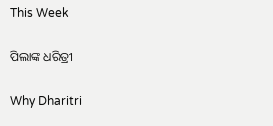This Week

ପିଲାଙ୍କ ଧରିତ୍ରୀ

Why Dharitri